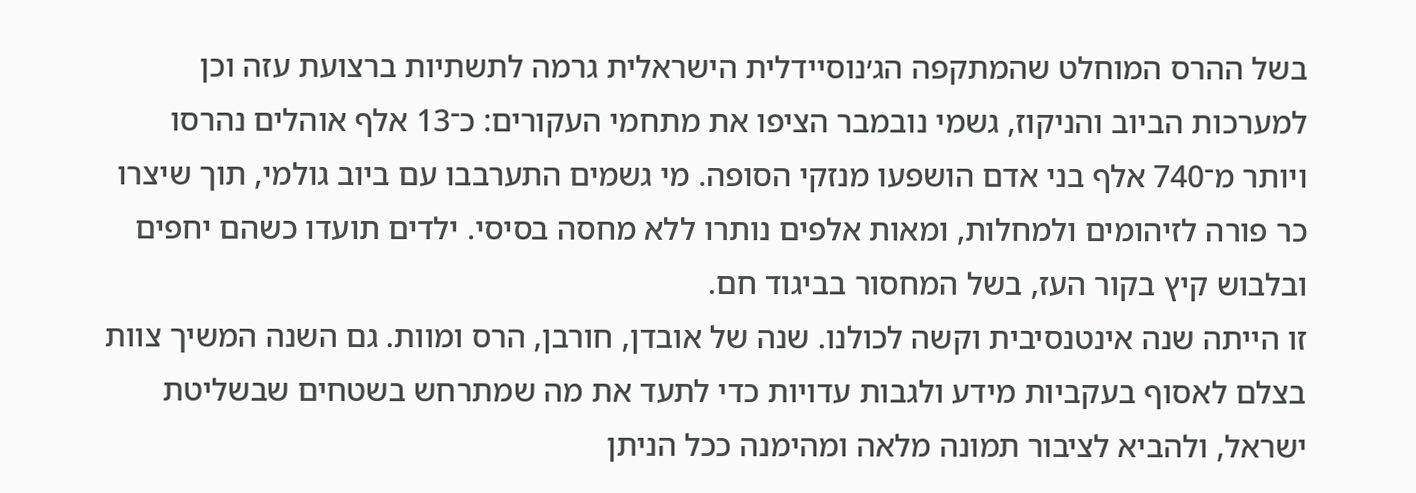בשל ההרס המוחלט שהמתקפה הג׳נוסיידלית הישראלית גרמה לתשתיות ברצועת עזה וכן למערכות הביוב והניקוז, גשמי נובמבר הציפו את מתחמי העקורים: כ־13 אלף אוהלים נהרסו ויותר מ־740 אלף בני אדם הושפעו מנזקי הסופה. מי גשמים התערבבו עם ביוב גולמי, תוך שיצרו כר פורה לזיהומים ולמחלות, ומאות אלפים נותרו ללא מחסה בסיסי. ילדים תועדו כשהם יחפים ובלבוש קיץ בקור העז, בשל המחסור בביגוד חם.
זו הייתה שנה אינטנסיבית וקשה לכולנו. שנה של אובדן, חורבן, הרס ומוות. גם השנה המשיך צוות בצלם לאסוף בעקביות מידע ולגבות עדויות כדי לתעד את מה שמתרחש בשטחים שבשליטת ישראל, ולהביא לציבור תמונה מלאה ומהימנה ככל הניתן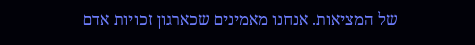של המציאות. אנחנו מאמינים שכארגון זכויות אדם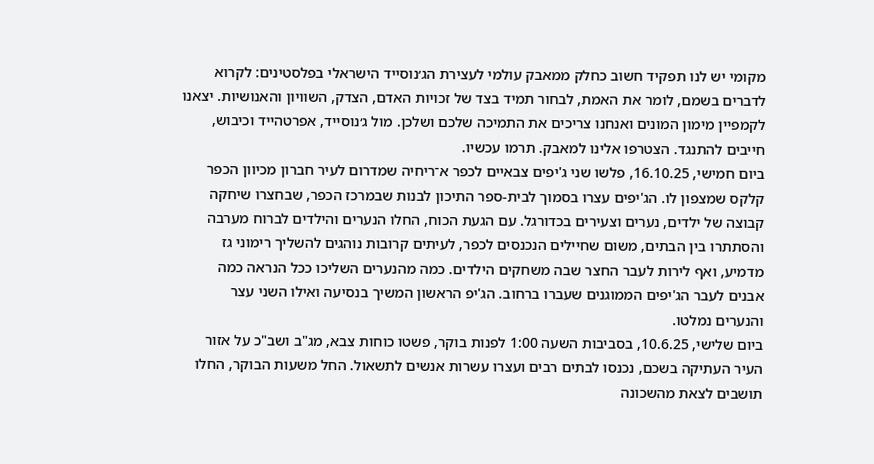מקומי יש לנו תפקיד חשוב כחלק ממאבק עולמי לעצירת הג׳נוסייד הישראלי בפלסטינים: לקרוא לדברים בשמם, לומר את האמת, לבחור תמיד בצד של זכויות האדם, הצדק, השוויון והאנושיות. יצאנו לקמפיין מימון המונים ואנחנו צריכים את התמיכה שלכם ושלכן. מול ג׳נוסייד, אפרטהייד וכיבוש, חייבים להתנגד. הצטרפו אלינו למאבק. תרמו עכשיו.
ביום חמישי, 16.10.25, פלשו שני ג'יפים צבאיים לכפר א־ריחיה שמדרום לעיר חברון מכיוון הכפר קלקס שמצפון לו. הג'יפים עצרו בסמוך לבית-ספר התיכון לבנות שבמרכז הכפר, שבחצרו שיחקה קבוצה של ילדים, נערים וצעירים בכדורגל. עם הגעת הכוח, החלו הנערים והילדים לברוח מערבה והסתתרו בין הבתים, משום שחיילים הנכנסים לכפר, לעיתים קרובות נוהגים להשליך רימוני גז מדמיע, ואף לירות לעבר החצר שבה משחקים הילדים. כמה מהנערים השליכו ככל הנראה כמה אבנים לעבר הג'יפים הממוגנים שעברו ברחוב. הג'יפ הראשון המשיך בנסיעה ואילו השני עצר והנערים נמלטו.
ביום שלישי, 10.6.25, בסביבות השעה 1:00 לפנות בוקר, פשטו כוחות צבא, מג"ב ושב"כ על אזור העיר העתיקה בשכם, נכנסו לבתים רבים ועצרו עשרות אנשים לתשאול. החל משעות הבוקר, החלו תושבים לצאת מהשכונה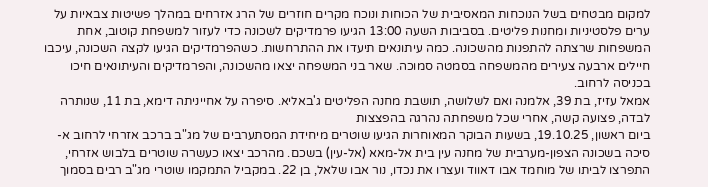למקום מבטחים בשל הנוכחות המאסיבית של הכוחות ונוכח מקרים חוזרים של הרג אזרחים במהלך פשיטות צבאיות על ערים פלסטיניות ומחנות פליטים. בסביבות השעה 13:00 הגיעו פרמדיקים לשכונה כדי לעזור למשפחת קוטוב, אחת המשפחות שרצתה להתפנות מהשכונה. כמה עיתונאים תיעדו את ההתרחשות. כשהפרמדיקים הגיעו לקצה השכונה, עיכבו חיילים ארבעה צעירים מהמשפחה בסמטה סמוכה. שאר בני המשפחה יצאו מהשכונה, והפרמדיקים והעיתונאים חיכו בכניסה לרחוב.
אמאל עזיז, בת 39, אלמנה ואם לשלושה, תושבת מחנה הפליטים ג'באליא. סיפרה על אחייניתה דימא, בת 11, שנותרה לבדה, פצועה קשה, אחרי שכל משפחתה נהרגה בהפצצות
ביום ראשון, 19.10.25, בשעות הבוקר המאוחרות הגיעו שוטרים מיחידת המסתערבים של מג"ב ברכב אזרחי לרחוב א-סיכה בשכונה הצפון-מערבית של מחנה עין בית אל-מאא (אל-עין) בשכם. מהרכב יצאו כעשרה שוטרים בלבוש אזרחי, התפרצו לביתו של מוחמד אבו דאווד ועצרו את נכדו, נור אבו שלאל, בן 22. במקביל התמקמו שוטרי מג"ב רבים בסמוך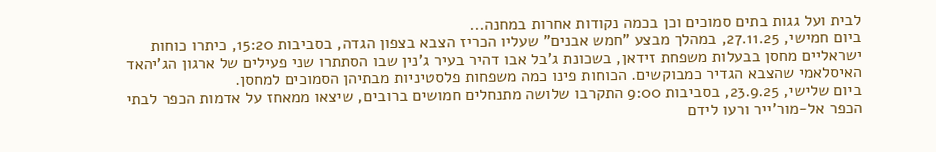לבית ועל גגות בתים סמוכים וכן בכמה נקודות אחרות במחנה...
ביום חמישי, 27.11.25, במהלך מבצע "חמש אבנים" שעליו הכריז הצבא בצפון הגדה, בסביבות 15:20, כיתרו כוחות ישראליים מחסן בבעלות משפחת זידאן, בשכונת ג'בל אבו דהיר בעיר ג'נין שבו הסתתרו שני פעילים של ארגון הג'יהאד האיסלאמי שהצבא הגדיר כמבוקשים. הכוחות פינו כמה משפחות פלסטיניות מבתיהן הסמוכים למחסן.
ביום שלישי, 23.9.25, בסביבות 9:00 התקרבו שלושה מתנחלים חמושים ברובים, שיצאו ממאחז על אדמות הכפר לבתי הכפר אל-מור'ייר ורעו לידם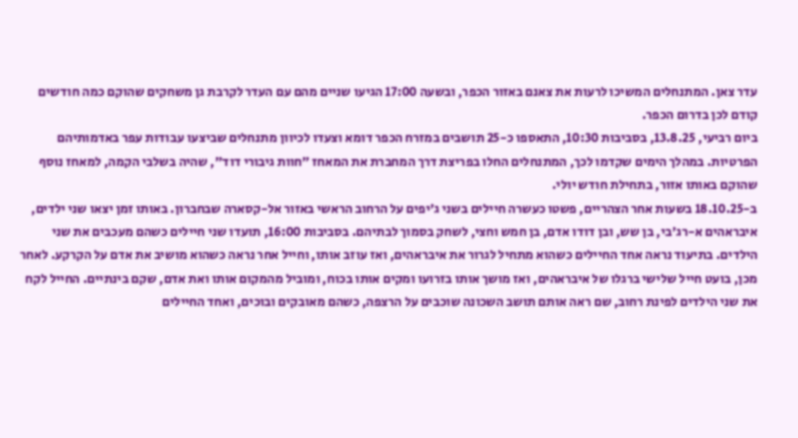עדר צאן. המתנחלים המשיכו לרעות את צאנם באזור הכפר, ובשעה 17:00 הגיעו שניים מהם עם העדר לקרבת גן משחקים שהוקם כמה חודשים קודם לכן בדרום הכפר.
ביום רביעי, 13.8.25, בסביבות 10:30, התאספו כ-25 תושבים במזרח הכפר דומא וצעדו לכיוון מתנחלים שביצעו עבודות עפר באדמותיהם הפרטיות. במהלך הימים שקדמו לכך, המתנחלים החלו בפריצת דרך המחברת את המאחז ״חוות גיבורי דוד״, שהיה בשלבי הקמה, למאחז נוסף שהוקם באותו אזור, בתחילת חודש יולי.
ב-18.10.25 בשעות אחר הצהריים, פשטו כעשרה חיילים בשני ג'יפים על הרחוב הראשי באזור אל-קסארה שבחברון. באותו זמן יצאו שני ילדים, איבראהים א-רג'בי, בן שש, ובן דודו אדם, בן חמש וחצי, לשחק בסמוך לבתיהם. בסביבות 16:00, תועדו שני חיילים כשהם מעכבים את שני הילדים. בתיעוד נראה אחד החיילים כשהוא מתחיל לגרור את איבראהים, ואז עוזב אותו, וחייל אחר נראה כשהוא מושיב את אדם על הקרקע. לאחר מכן, בועט חייל שלישי ברגלו של איבראהים, ואז מושך אותו בזרועו ומקים אותו בכוח, ומוביל מהמקום אותו ואת אדם, שקם בינתיים. החייל לקח את שני הילדים לפינת רחוב, שם ראה אותם תושב השכונה שוכבים על הרצפה, כשהם מאובקים ובוכים, ואחד החיילים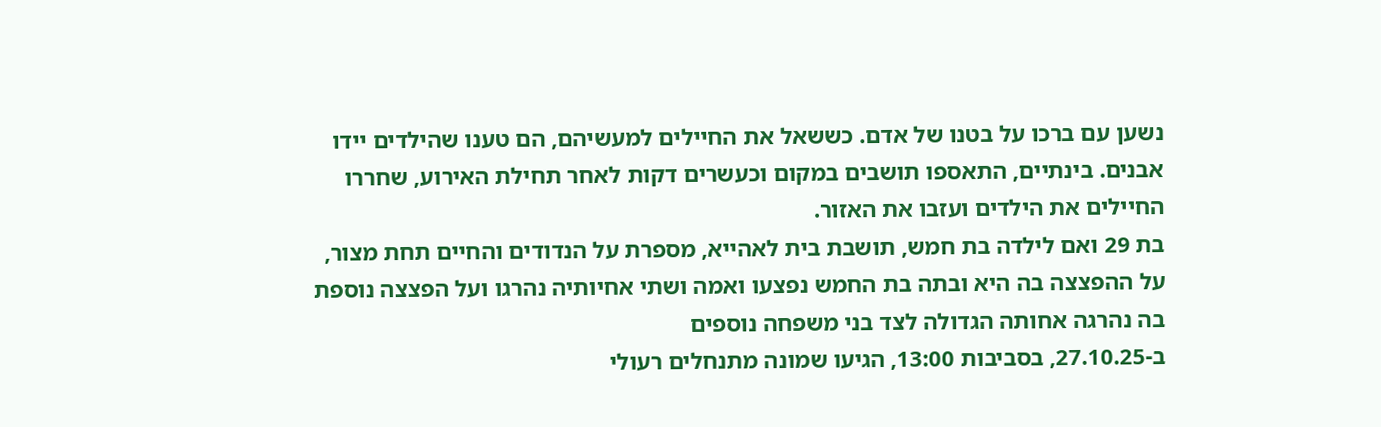נשען עם ברכו על בטנו של אדם. כששאל את החיילים למעשיהם, הם טענו שהילדים יידו אבנים. בינתיים, התאספו תושבים במקום וכעשרים דקות לאחר תחילת האירוע, שחררו החיילים את הילדים ועזבו את האזור.
בת 29 ואם לילדה בת חמש, תושבת בית לאהייא, מספרת על הנדודים והחיים תחת מצור, על ההפצצה בה היא ובתה בת החמש נפצעו ואמה ושתי אחיותיה נהרגו ועל הפצצה נוספת בה נהרגה אחותה הגדולה לצד בני משפחה נוספים
ב-27.10.25, בסביבות 13:00, הגיעו שמונה מתנחלים רעולי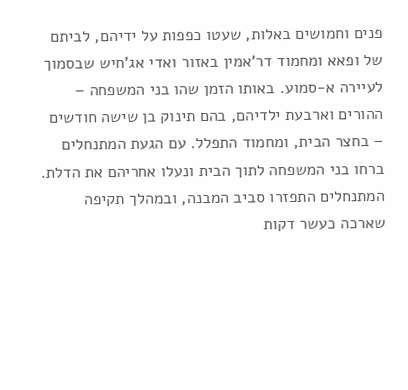פנים וחמושים באלות, שעטו כפפות על ידיהם, לביתם של ופאא ומחמוד דר'אמין באזור ואדי אג'חיש שבסמוך לעיירה א-סמוע. באותו הזמן שהו בני המשפחה – ההורים וארבעת ילדיהם, בהם תינוק בן שישה חודשים – בחצר הבית, ומחמוד התפלל. עם הגעת המתנחלים ברחו בני המשפחה לתוך הבית ונעלו אחריהם את הדלת. המתנחלים התפזרו סביב המבנה, ובמהלך תקיפה שארכה כעשר דקות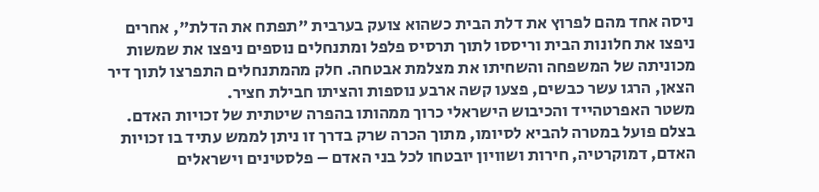ניסה אחד מהם לפרוץ את דלת הבית כשהוא צועק בערבית "תפתח את הדלת", אחרים ניפצו את חלונות הבית וריססו לתוך תרסיס פלפל ומתנחלים נוספים ניפצו את שמשות מכוניתה של המשפחה והשחיתו את מצלמת אבטחה. חלק מהמתנחלים התפרצו לתוך דיר הצאן, הרגו עשר כבשים, פצעו קשה ארבע נוספות והציתו חבילת חציר.
משטר האפרטהייד והכיבוש הישראלי כרוך ממהותו בהפרה שיטתית של זכויות האדם. בצלם פועל במטרה להביא לסיומו, מתוך הכרה שרק בדרך זו ניתן לממש עתיד בו זכויות האדם, דמוקרטיה, חירות ושוויון יובטחו לכל בני האדם – פלסטינים וישראלים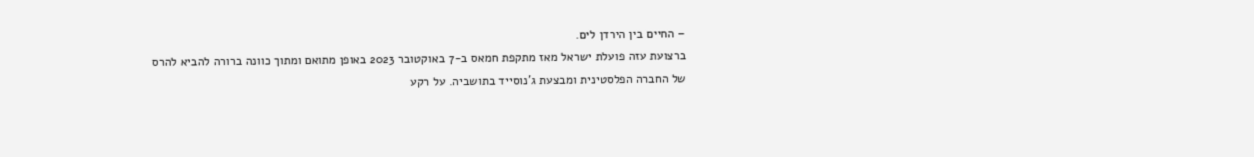– החיים בין הירדן לים.
ברצועת עזה פועלת ישראל מאז מתקפת חמאס ב-7 באוקטובר 2023 באופן מתואם ומתוך כוונה ברורה להביא להרס של החברה הפלסטינית ומבצעת ג'נוסייד בתושביה. על רקע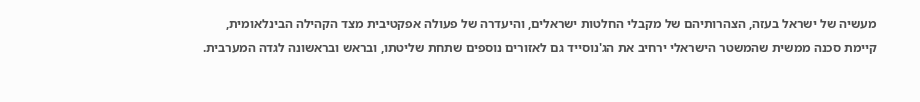מעשיה של ישראל בעזה, הצהרותיהם של מקבלי החלטות ישראלים, והיעדרה של פעולה אפקטיבית מצד הקהילה הבינלאומית, קיימת סכנה ממשית שהמשטר הישראלי ירחיב את הג'נוסייד גם לאזורים נוספים שתחת שליטתו, ובראש ובראשונה לגדה המערבית.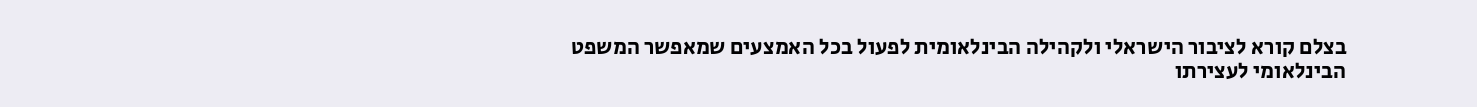בצלם קורא לציבור הישראלי ולקהילה הבינלאומית לפעול בכל האמצעים שמאפשר המשפט הבינלאומי לעצירתו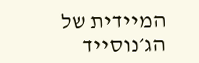המיידית של הג׳נוסייד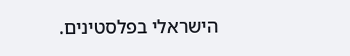הישראלי בפלסטינים.